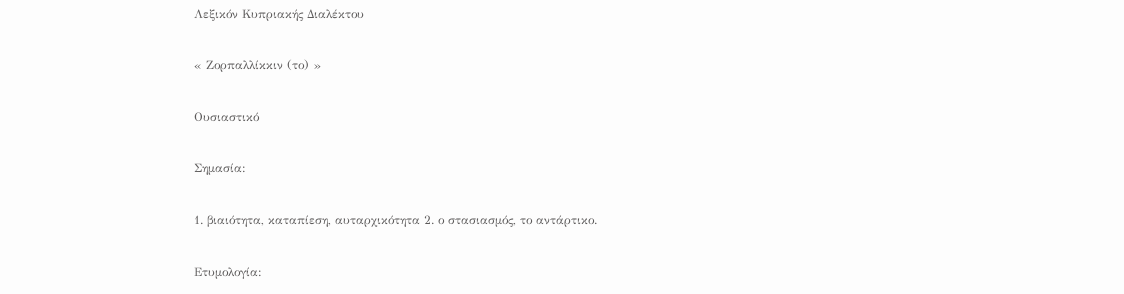Λεξικόν Κυπριακής Διαλέκτου

« Ζορπαλλίκκιν (το) »

Ουσιαστικό

Σημασία:

1. βιαιότητα, καταπίεση, αυταρχικότητα 2. ο στασιασμός, το αντάρτικο.

Ετυμολογία: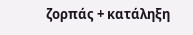ζορπάς + κατάληξη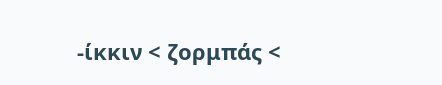-ίκκιν < ζορμπάς <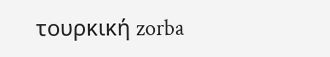τουρκική zorba